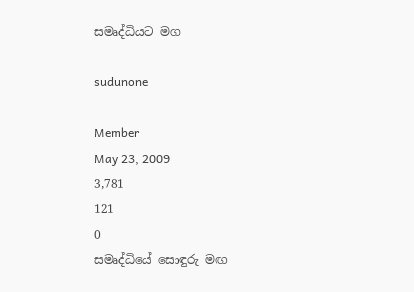සමෘද්ධියට මග

sudunone

Member
May 23, 2009
3,781
121
0
සමෘද්ධියේ සොඳුරු මඟ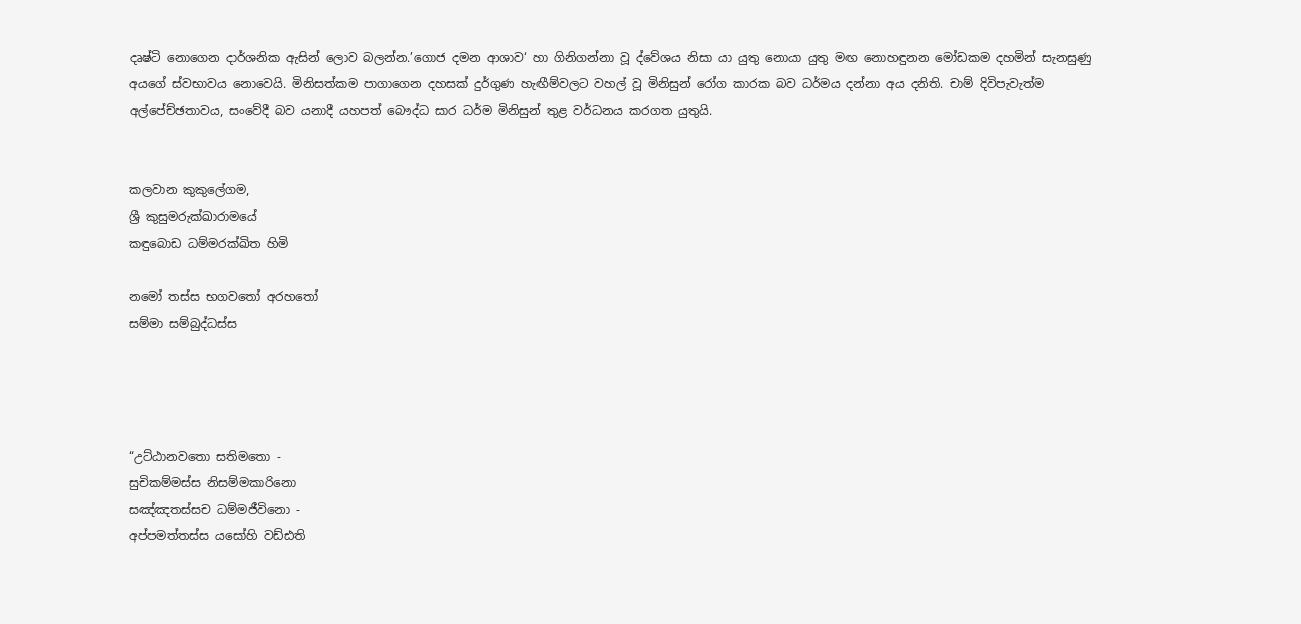දෘෂ්ටි නොගෙන දාර්ශනික ඇසින් ලොව බලන්න.’ගොජ දමන ආශාව‘ හා ගිනිගන්නා වූ ද්වේශය නිසා යා යුතු නොයා යුතු මඟ නොහඳුනන මෝඩකම දහමින් සැනසුණු අයගේ ස්වභාවය නොවෙයි. මිනිසත්කම පාගාගෙන දහසක් දුර්ගුණ හැඟීම්වලට වහල් වූ මිනිසුන් රෝග කාරක බව ධර්මය දන්නා අය දනිති. චාම් දිවිපැවැත්ම අල්පේච්ඡතාවය, සංවේදී බව යනාදී යහපත් බෞද්ධ සාර ධර්ම මිනිසුන් තුළ වර්ධනය කරගත යුතුයි.


කලවාන කුකුලේගම,
ශ්‍රී කුසුමරුක්ඛාරාමයේ
කඳුබොඩ ධම්මරක්‍ඛිත හිමි

නමෝ තස්ස භගවතෝ අරහතෝ
සම්මා සම්බුද්ධස්ස




“උට්ඨානවතො සතිමතො -
සුචිකම්මස්ස නිසම්මකාරිනො
සඤ්ඤතස්සච ධම්මජීවිනො -
අප්පමත්තස්ස යසෝහි වඩ්ඪති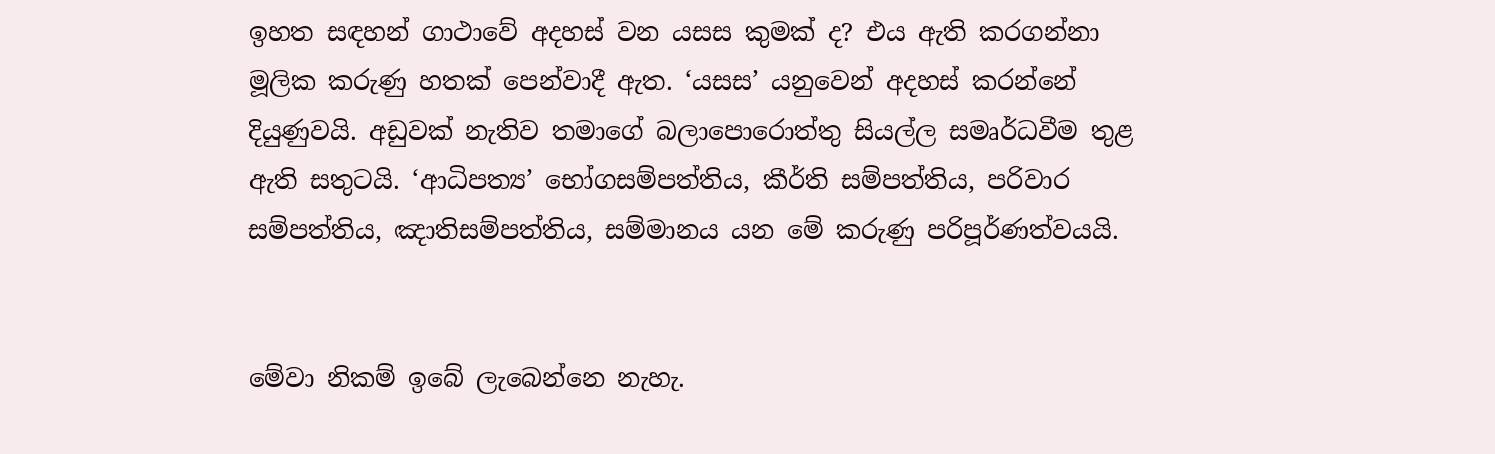ඉහත සඳහන් ගාථාවේ අදහස් වන යසස කුමක් ද? එය ඇති කරගන්නා මූලික කරුණු හතක් පෙන්වාදී ඇත. ‘යසස’ යනුවෙන් අදහස් කරන්නේ දියුණුවයි. අඩුවක් නැතිව තමාගේ බලාපොරොත්තු සියල්ල සමෘර්ධවීම තුළ ඇති සතුටයි. ‘ආධිපත්‍ය’ භෝගසම්පත්තිය, කීර්ති සම්පත්තිය, පරිවාර සම්පත්තිය, ඤාතිසම්පත්තිය, සම්මානය යන මේ කරුණු පරිපූර්ණත්වයයි.


මේවා නිකම් ඉබේ ලැබෙන්නෙ නැහැ.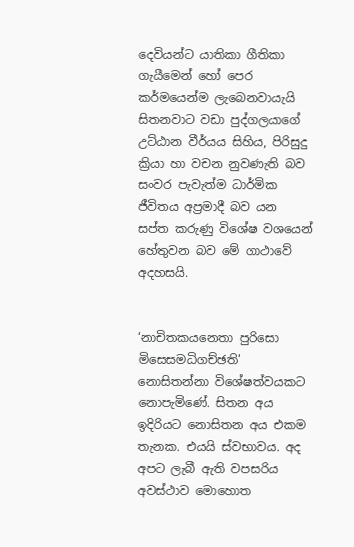දෙවියන්ට යාතිකා ගීතිකා ගැයීමෙන් හෝ පෙර කර්මයෙන්ම ලැබෙනවායැයි සිතනවාට වඩා පුද්ගලයාගේ උට්ඨාන වීර්යය සිහිය, පිරිසුදු ක්‍රියා හා වචන නුවණැති බව සංවර පැවැත්ම ධාර්මික ජීවිතය අප්‍රමාදී බව යන සප්ත කරුණු විශේෂ වශයෙන් හේතුවන බව මේ ගාථාවේ අදහසයි.


‘නාචිතකයනෙතා පුරිසො මිසෙසමධිගච්ඡති’ නොසිතන්නා විශේෂත්වයකට නොපැමිණේ. සිතන අය ඉදිරියට නොසිතන අය එකම තැනක. එයයි ස්වභාවය. අද අපට ලැබී ඇති වපසරිය අවස්ථාව මොහොත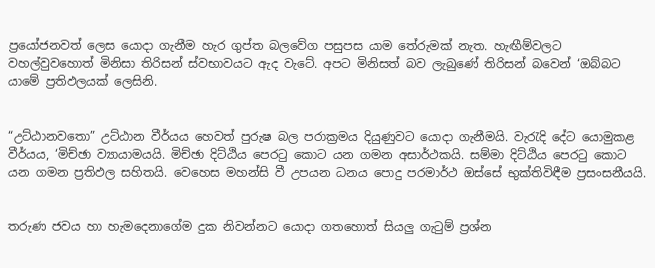ප්‍රයෝජනවත් ලෙස යොදා ගැනීම හැර ගුප්ත බලවේග පසුපස යාම තේරුමක් නැත. හැඟීම්වලට වහල්වුවහොත් මිනිසා තිරිසන් ස්වභාවයට ඇද වැටේ. අපට මිනිසත් බව ලැබුණේ තිරිසන් බවෙන් ‘ඔබ්බට යාමේ ප්‍රතිඵලයක් ලෙසිනි.


“උට්ඨානවතො” උට්ඨාන වීර්යය හෙවත් පුරුෂ බල පරාක්‍රමය දියුණුවට යොදා ගැනීමයි. වැරැදි දේට යොමුකළ වීර්යය, ‘මිච්ඡා ව්‍යායාමයයි. මිච්ඡා දිට්ඨිය පෙරටු කොට යන ගමන අසාර්ථකයි. සම්මා දිට්ඨිය පෙරටු කොට යන ගමන ප්‍රතිඵල සහිතයි. වෙහෙස මහන්සි වී උපයන ධනය පොදු පරමාර්ථ ඔස්සේ භුක්තිවිඳීම ප්‍රසංසනීයයි.


තරුණ ජවය හා හැමදෙනාගේම දුක නිවන්නට යොදා ගතහොත් සියලු ගැටුම් ප්‍රශ්න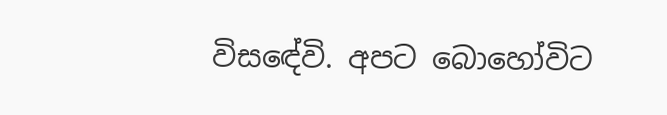විසඳේවි. අපට බොහෝවිට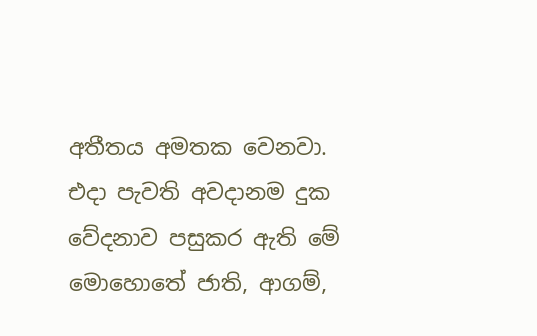අතීතය අමතක වෙනවා. එදා පැවති අවදානම දුක වේදනාව පසුකර ඇති මේ මොහොතේ ජාති, ආගම්,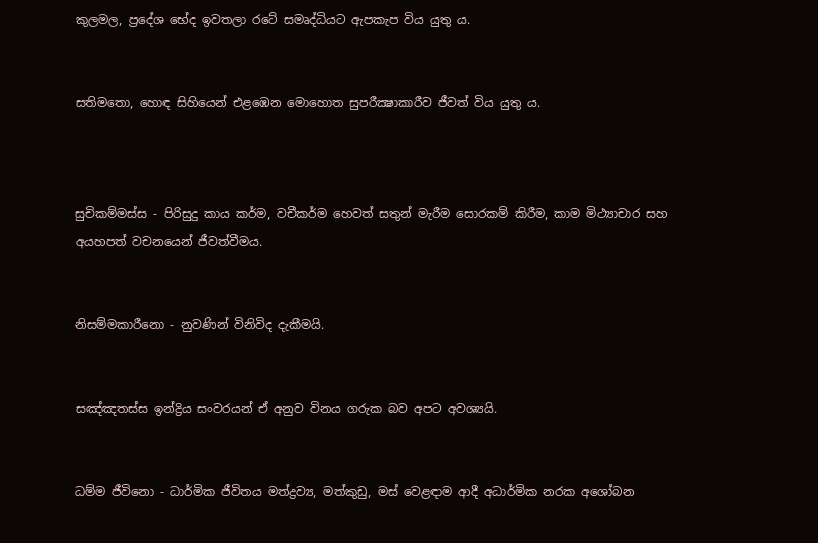කුලමල, ප්‍රදේශ භේද ඉවතලා රටේ සමෘද්ධියට ඇපකැප විය යුතු ය.


සතිමතො, හොඳ සිහියෙන් එළඹෙන මොහොත සුපරීක්‍ෂාකාරීව ජීවත් විය යුතු ය.



සුචිකම්මස්ස - පිරිසුදු කාය කර්ම, වචීකර්ම හෙවත් සතුන් මැරීම සොරකම් කිරීම, කාම මිථ්‍යාචාර සහ අයහපත් වචනයෙන් ජීවත්වීමය.


නිසම්මකාරීනො - නුවණින් විනිවිද දැකීමයි.


සඤ්ඤතස්ස ඉන්ද්‍රිය සංවරයන් ඒ අනුව විනය ගරුක බව අපට අවශ්‍යයි.


ධම්ම ජීවිනො - ධාර්මික ජීවිතය මත්ද්‍රව්‍ය, මත්කුඩු, මස් වෙළඳාම ආදී අධාර්මික නරක අශෝබන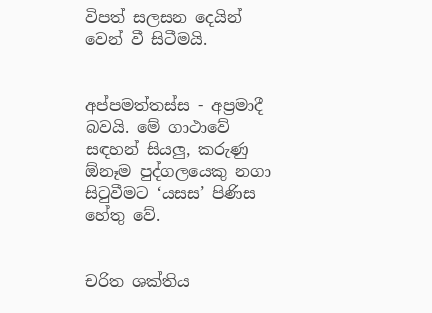විපත් සලසන දෙයින් වෙන් වී සිටීමයි.


අප්පමත්තස්ස - අප්‍රමාදී බවයි. මේ ගාථාවේ සඳහන් සියලු, කරුණු ඕනෑම පුද්ගලයෙකු නගා සිටුවීමට ‘යසස’ පිණිස හේතු වේ.


චරිත ශක්තිය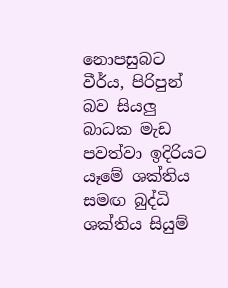නොපසුබට වීර්ය, පිරිපුන් බව සියලු බාධක මැඩ පවත්වා ඉදිරියට යෑමේ ශක්තිය සමඟ බුද්ධි ශක්තිය සියුම්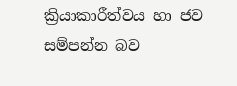ක්‍රියාකාරීත්වය හා ජව සම්පන්න බව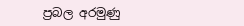ප්‍රබල අරමුණු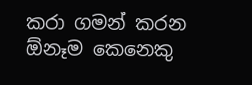කරා ගමන් කරන ඕනෑම කෙනෙකු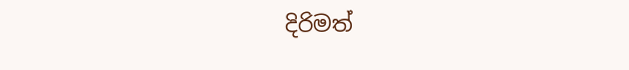දිරිමත්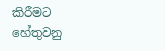කිරීමට හේතුවනු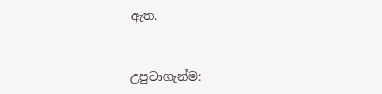ඇත.


උපුටාගැන්ම: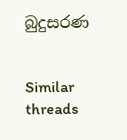බුදුසරණ


Similar threads